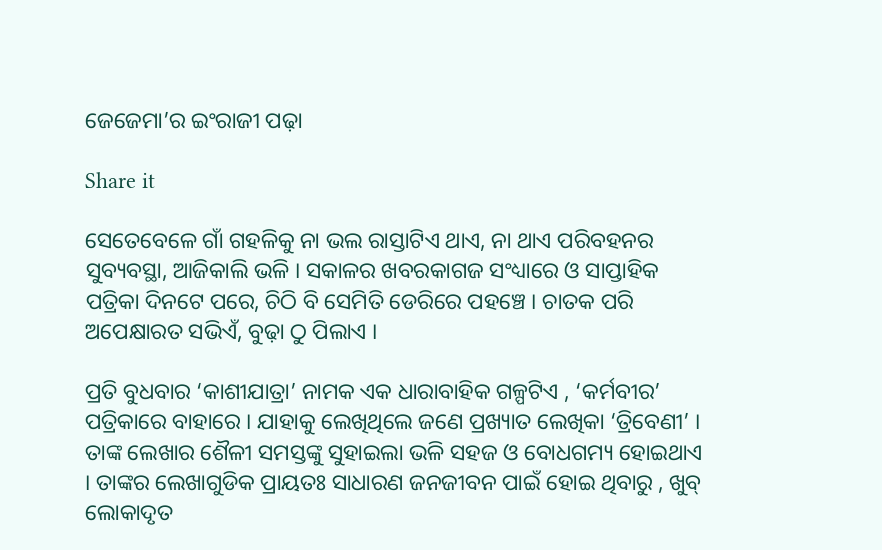ଜେଜେମା’ର ଇଂରାଜୀ ପଢ଼ା

Share it

ସେତେବେଳେ ଗାଁ ଗହଳିକୁ ନା ଭଲ ରାସ୍ତାଟିଏ ଥାଏ, ନା ଥାଏ ପରିବହନର ସୁବ୍ୟବସ୍ଥା, ଆଜିକାଲି ଭଳି । ସକାଳର ଖବରକାଗଜ ସଂଧ୍ୟାରେ ଓ ସାପ୍ତାହିକ ପତ୍ରିକା ଦିନଟେ ପରେ, ଚିଠି ବି ସେମିତି ଡେରିରେ ପହଞ୍ଚେ । ଚାତକ ପରି ଅପେକ୍ଷାରତ ସଭିଏଁ, ବୁଢ଼ା ଠୁ ପିଲାଏ ।

ପ୍ରତି ବୁଧବାର ‘କାଶୀଯାତ୍ରା’ ନାମକ ଏକ ଧାରାବାହିକ ଗଳ୍ପଟିଏ , ‘କର୍ମବୀର’ ପତ୍ରିକାରେ ବାହାରେ । ଯାହାକୁ ଲେଖିଥିଲେ ଜଣେ ପ୍ରଖ୍ୟାତ ଲେଖିକା ‘ତ୍ରିବେଣୀ’ । ତାଙ୍କ ଲେଖାର ଶୈଳୀ ସମସ୍ତଙ୍କୁ ସୁହାଇଲା ଭଳି ସହଜ ଓ ବୋଧଗମ୍ୟ ହୋଇଥାଏ । ତାଙ୍କର ଲେଖାଗୁଡିକ ପ୍ରାୟତଃ ସାଧାରଣ ଜନଜୀବନ ପାଇଁ ହୋଇ ଥିବାରୁ , ଖୁବ୍ ଲୋକାଦୃତ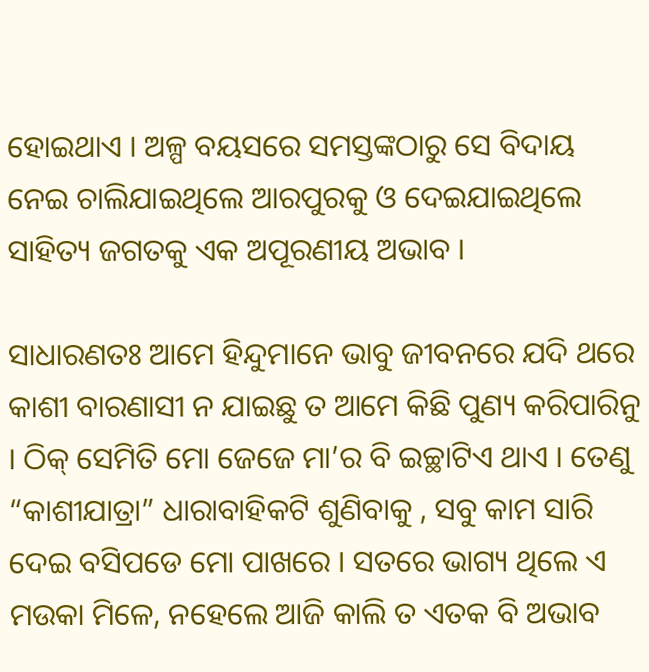ହୋଇଥାଏ । ଅଳ୍ପ ବୟସରେ ସମସ୍ତଙ୍କଠାରୁ ସେ ବିଦାୟ ନେଇ ଚାଲିଯାଇଥିଲେ ଆରପୁରକୁ ଓ ଦେଇଯାଇଥିଲେ ସାହିତ୍ୟ ଜଗତକୁ ଏକ ଅପୂରଣୀୟ ଅଭାବ ।

ସାଧାରଣତଃ ଆମେ ହିନ୍ଦୁମାନେ ଭାବୁ ଜୀବନରେ ଯଦି ଥରେ କାଶୀ ବାରଣାସୀ ନ ଯାଇଛୁ ତ ଆମେ କିଛି ପୁଣ୍ୟ କରିପାରିନୁ । ଠିକ୍ ସେମିତି ମୋ ଜେଜେ ମା’ର ବି ଇଚ୍ଛାଟିଏ ଥାଏ । ତେଣୁ “କାଶୀଯାତ୍ରା” ଧାରାବାହିକଟି ଶୁଣିବାକୁ , ସବୁ କାମ ସାରି ଦେଇ ବସିପଡେ ମୋ ପାଖରେ । ସତରେ ଭାଗ୍ୟ ଥିଲେ ଏ ମଉକା ମିଳେ, ନହେଲେ ଆଜି କାଲି ତ ଏତକ ବି ଅଭାବ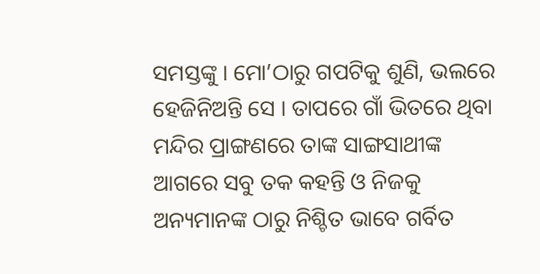ସମସ୍ତଙ୍କୁ । ମୋ’ଠାରୁ ଗପଟିକୁ ଶୁଣି, ଭଲରେ ହେଜିନିଅନ୍ତି ସେ । ତାପରେ ଗାଁ ଭିତରେ ଥିବା ମନ୍ଦିର ପ୍ରାଙ୍ଗଣରେ ତାଙ୍କ ସାଙ୍ଗସାଥୀଙ୍କ ଆଗରେ ସବୁ ତକ କହନ୍ତି ଓ ନିଜକୁ ଅନ୍ୟମାନଙ୍କ ଠାରୁ ନିଶ୍ଚିତ ଭାବେ ଗର୍ବିତ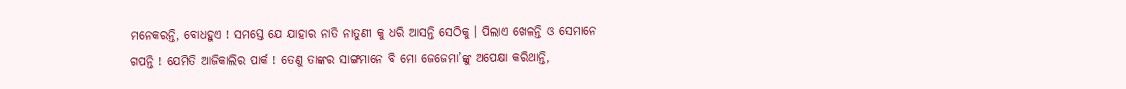ମନେକରନ୍ତି, ବୋଧହୁଏ ! ସମସ୍ତେ ଯେ ଯାହାର ନାତି ନାତୁଣୀ କୁ ଧରି ଆସନ୍ତି ସେଠିକୁ । ପିଲାଏ ଖେଳନ୍ତି ଓ ସେମାନେ ଗପନ୍ତି ! ଯେମିତି ଆଜିକାଲିର ପାର୍କ ! ତେଣୁ ତାଙ୍କର ସାଙ୍ଗମାନେ ବି ମୋ ଜେଜେମା’ଙ୍କୁ ଅପେକ୍ଷା କରିଥାନ୍ତି,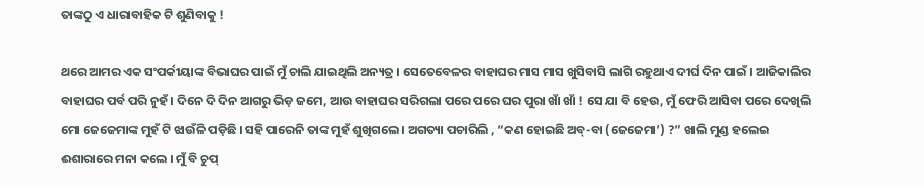ତାଙ୍କଠୁ ଏ ଧାରାବାହିକ ଟି ଶୁଣିବାକୁ !

ଥରେ ଆମର ଏକ ସଂପର୍କୀୟାଙ୍କ ବିଭାଘର ପାଇଁ ମୁଁ ଚାଲି ଯାଇଥିଲି ଅନ୍ୟତ୍ର । ସେତେବେଳର ବାହାଘର ମାସ ମାସ ଖୁସିବାସି ଲାଗି ରହୁଥାଏ ଦୀର୍ଘ ଦିନ ପାଇଁ । ଆଜିକାଲିର ବାହାଘର ପର୍ବ ପରି ନୁହଁ । ଦିନେ ଦି ଦିନ ଆଗରୁ ଭିଡ଼ ଜମେ, ଆଉ ବାହାଘର ସରିଗଲା ପରେ ପରେ ଘର ପୁରା ଖାଁ ଖାଁ ! ସେ ଯା ବି ହେଉ, ମୁଁ ଫେରି ଆସିବା ପରେ ଦେଖିଲି ମୋ ଜେଜେମାଙ୍କ ମୁହଁ ଟି ଝାଉଁଳି ପଡ଼ିଛି । ସହି ପାରେନି ତାଙ୍କ ମୁହଁ ଶୁଖିଗଲେ । ଅଗତ୍ୟା ପଚାରିଲି , “କଣ ହୋଇଛି ଅବ୍-ବା (ଜେଜେମା’) ?” ଖାଲି ମୁଣ୍ଡ ହଲେଇ ଈଶାରାରେ ମନା କଲେ । ମୁଁ ବି ଚୁପ୍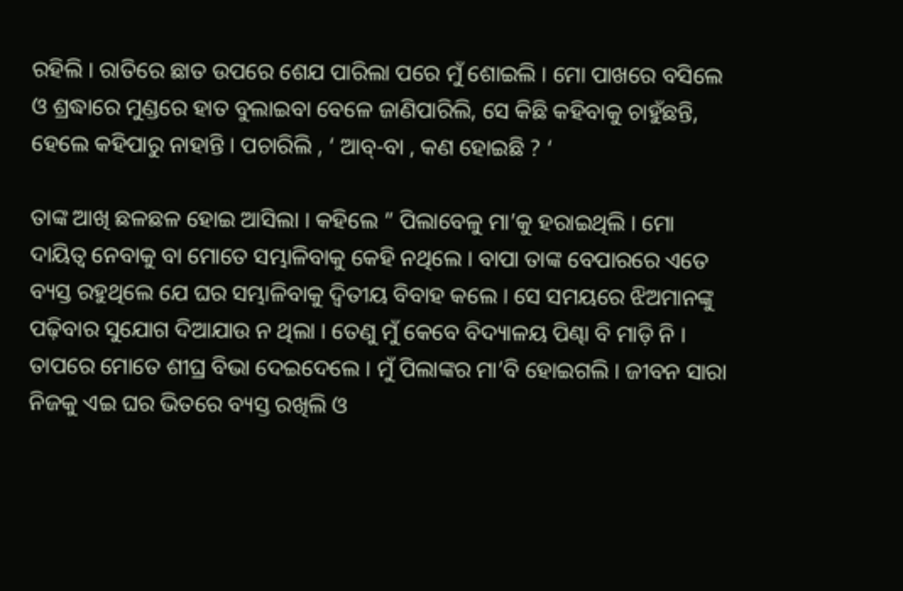ରହିଲି । ରାତିରେ ଛାତ ଉପରେ ଶେଯ ପାରିଲା ପରେ ମୁଁ ଶୋଇଲି । ମୋ ପାଖରେ ବସିଲେ ଓ ଶ୍ରଦ୍ଧାରେ ମୁଣ୍ଡରେ ହାତ ବୁଲାଇବା ବେଳେ ଜାଣିପାରିଲି, ସେ କିଛି କହିବାକୁ ଚାହୁଁଛନ୍ତି, ହେଲେ କହିପାରୁ ନାହାନ୍ତି । ପଚାରିଲି , ‘ ଆବ୍-ବା , କଣ ହୋଇଛି ? ‘

ତାଙ୍କ ଆଖି ଛଳଛଳ ହୋଇ ଆସିଲା । କହିଲେ ” ପିଲାବେଳୁ ମା’କୁ ହରାଇଥିଲି । ମୋ ଦାୟିତ୍ୱ ନେବାକୁ ବା ମୋତେ ସମ୍ଭାଳିବାକୁ କେହି ନଥିଲେ । ବାପା ତାଙ୍କ ବେପାରରେ ଏତେ ବ୍ୟସ୍ତ ରହୁଥିଲେ ଯେ ଘର ସମ୍ଭାଳିବାକୁ ଦ୍ବିତୀୟ ବିବାହ କଲେ । ସେ ସମୟରେ ଝିଅମାନଙ୍କୁ ପଢ଼ିବାର ସୁଯୋଗ ଦିଆଯାଉ ନ ଥିଲା । ତେଣୁ ମୁଁ କେବେ ବିଦ୍ୟାଳୟ ପିଣ୍ଢା ବି ମାଡ଼ି ନି । ତାପରେ ମୋତେ ଶୀଘ୍ର ବିଭା ଦେଇଦେଲେ । ମୁଁ ପିଲାଙ୍କର ମା’ବି ହୋଇଗଲି । ଜୀବନ ସାରା ନିଜକୁ ଏଇ ଘର ଭିତରେ ବ୍ୟସ୍ତ ରଖିଲି ଓ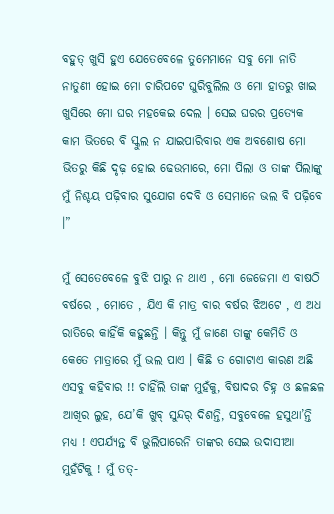ବହୁତ୍ ଖୁସି ହୁଏ ଯେତେବେଳେ ତୁମେମାନେ ସବୁ ମୋ ନାତି ନାତୁଣୀ ହୋଇ ମୋ ଚାରିପଟେ ଘୁରିବୁଲିଲ ଓ ମୋ ହାତରୁ ଖାଇ ଖୁସିରେ ମୋ ଘର ମହକେଇ ଦେଲ । ସେଇ ଘରର ପ୍ରତ୍ୟେକ କାମ ଭିତରେ ବି ସ୍କୁଲ ନ ଯାଇପାରିବାର ଏକ ଅବଶୋଷ ମୋ ଭିତରୁ କିଛି ଦୃଢ଼ ହୋଇ ଢେଉମାରେ, ମୋ ପିଲା ଓ ତାଙ୍କ ପିଲାଙ୍କୁ ମୁଁ ନିଶ୍ଚୟ ପଢ଼ିବାର ସୁଯୋଗ ଦେବି ଓ ସେମାନେ ଭଲ ବି ପଢ଼ିବେ ।”

ମୁଁ ସେତେବେଳେ ବୁଝି ପାରୁ ନ ଥାଏ , ମୋ ଜେଜେମା ଏ ବାଷଠି ବର୍ଷରେ , ମୋତେ , ଯିଏ କି ମାତ୍ର ବାର ବର୍ଷର ଝିଅଟେ , ଏ ଅଧ ରାତିରେ କାହିଁକି କହୁଛନ୍ତି । କିନ୍ତୁ ମୁଁ ଜାଣେ ତାଙ୍କୁ କେମିତି ଓ କେତେ ମାତ୍ରାରେ ମୁଁ ଭଲ ପାଏ । କିଛି ତ ଗୋଟାଏ କାରଣ ଅଛି ଏସବୁ କହିବାର !! ଚାହିଁଲି ତାଙ୍କ ମୁହଁକୁ, ବିଷାଦର ଚିହ୍ନ ଓ ଛଳଛଳ ଆଖିର ଲୁହ, ଯେ’କି ଖୁବ୍ ସୁନ୍ଦର୍ ଦିଶନ୍ତି, ସବୁବେଳେ ହସୁଥା’ନ୍ତି ମଧ୍ୟ ! ଏପର୍ଯ୍ୟନ୍ତ ବି ଭୁଲିପାରେନି ତାଙ୍କର ସେଇ ଉଦାସୀଆ ମୁହଁଟିକୁ ! ମୁଁ ତତ୍-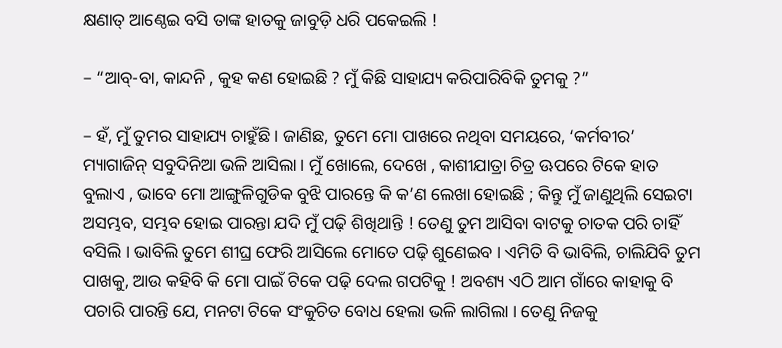କ୍ଷଣାତ୍ ଆଣ୍ଠେଇ ବସି ତାଙ୍କ ହାତକୁ ଜାବୁଡ଼ି ଧରି ପକେଇଲି !

– “ଆବ୍-ବା, କାନ୍ଦନି , କୁହ କଣ ହୋଇଛି ? ମୁଁ କିଛି ସାହାଯ୍ୟ କରିପାରିବିକି ତୁମକୁ ?”

– ହଁ, ମୁଁ ତୁମର ସାହାଯ୍ୟ ଚାହୁଁଛି । ଜାଣିଛ, ତୁମେ ମୋ ପାଖରେ ନଥିବା ସମୟରେ, ‘କର୍ମବୀର’ ମ୍ୟାଗାଜିନ୍ ସବୁଦିନିଆ ଭଳି ଆସିଲା। ମୁଁ ଖୋଲେ, ଦେଖେ , କାଶୀଯାତ୍ରା ଚିତ୍ର ଊପରେ ଟିକେ ହାତ ବୁଲାଏ , ଭାବେ ମୋ ଆଙ୍ଗୁଳିଗୁଡିକ ବୁଝି ପାରନ୍ତେ କି କ’ଣ ଲେଖା ହୋଇଛି ; କିନ୍ତୁ ମୁଁ ଜାଣୁଥିଲି ସେଇଟା ଅସମ୍ଭବ, ସମ୍ଭବ ହୋଇ ପାରନ୍ତା ଯଦି ମୁଁ ପଢ଼ି ଶିଖିଥାନ୍ତି ! ତେଣୁ ତୁମ ଆସିବା ବାଟକୁ ଚାତକ ପରି ଚାହିଁ ବସିଲି । ଭାବିଲି ତୁମେ ଶୀଘ୍ର ଫେରି ଆସିଲେ ମୋତେ ପଢ଼ି ଶୁଣେଇବ । ଏମିତି ବି ଭାବିଲି, ଚାଲିଯିବି ତୁମ ପାଖକୁ, ଆଉ କହିବି କି ମୋ ପାଇଁ ଟିକେ ପଢ଼ି ଦେଲ ଗପଟିକୁ ! ଅବଶ୍ୟ ଏଠି ଆମ ଗାଁରେ କାହାକୁ ବି ପଚାରି ପାରନ୍ତି ଯେ, ମନଟା ଟିକେ ସଂକୁଚିତ ବୋଧ ହେଲା ଭଳି ଲାଗିଲା । ତେଣୁ ନିଜକୁ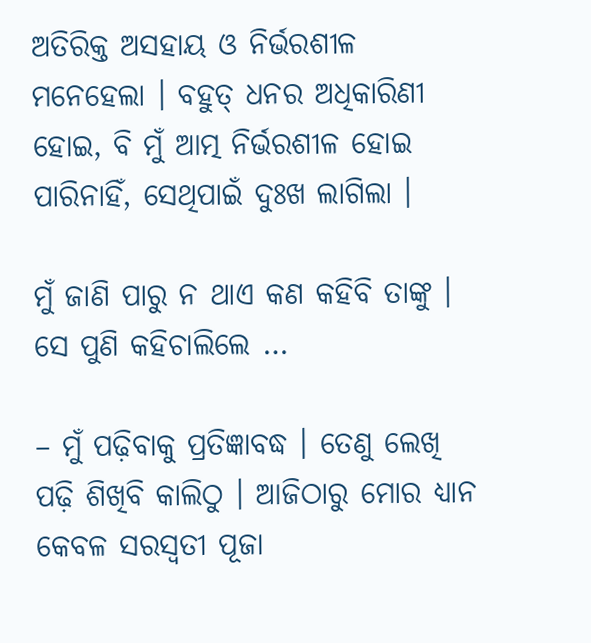ଅତିରିକ୍ତ ଅସହାୟ ଓ ନିର୍ଭରଶୀଳ ମନେହେଲା । ବହୁତ୍ ଧନର ଅଧିକାରିଣୀ ହୋଇ, ବି ମୁଁ ଆତ୍ମ ନିର୍ଭରଶୀଳ ହୋଇ ପାରିନାହିଁ, ସେଥିପାଇଁ ଦୁଃଖ ଲାଗିଲା ।

ମୁଁ ଜାଣି ପାରୁ ନ ଥାଏ କଣ କହିବି ତାଙ୍କୁ । ସେ ପୁଣି କହିଚାଲିଲେ …

– ମୁଁ ପଢ଼ିବାକୁ ପ୍ରତିଜ୍ଞାବଦ୍ଧ । ତେଣୁ ଲେଖି ପଢ଼ି ଶିଖିବି କାଲିଠୁ । ଆଜିଠାରୁ ମୋର ଧ୍ୟାନ କେବଳ ସରସ୍ଵତୀ ପୂଜା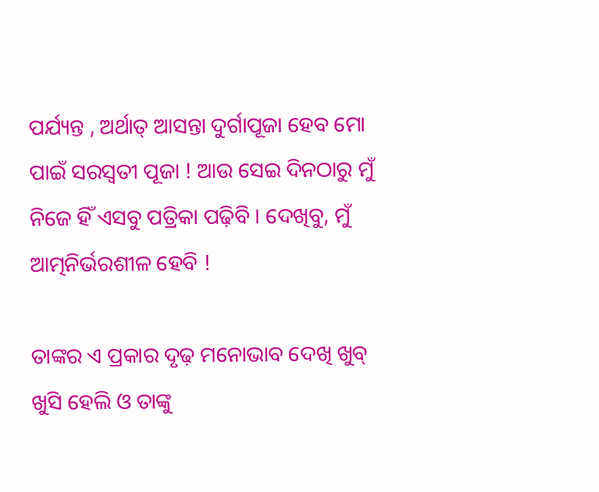ପର୍ଯ୍ୟନ୍ତ , ଅର୍ଥାତ୍ ଆସନ୍ତା ଦୁର୍ଗାପୂଜା ହେବ ମୋ ପାଇଁ ସରସ୍ଵତୀ ପୂଜା ! ଆଉ ସେଇ ଦିନଠାରୁ ମୁଁ ନିଜେ ହିଁ ଏସବୁ ପତ୍ରିକା ପଢ଼ିବି । ଦେଖିବୁ, ମୁଁ ଆତ୍ମନିର୍ଭରଶୀଳ ହେବି !

ତାଙ୍କର ଏ ପ୍ରକାର ଦୃଢ଼ ମନୋଭାବ ଦେଖି ଖୁବ୍ ଖୁସି ହେଲି ଓ ତାଙ୍କୁ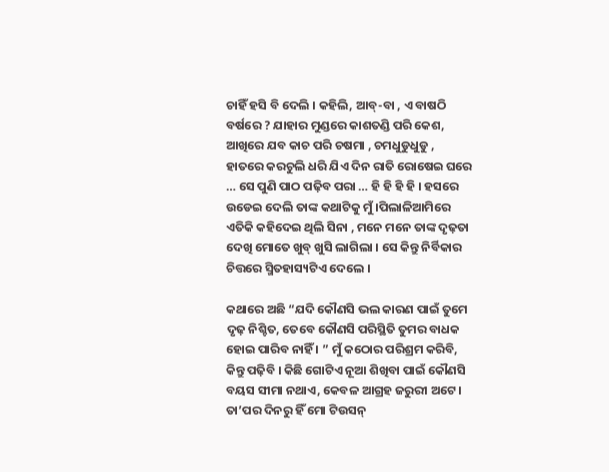ଚାହିଁ ହସି ବି ଦେଲି । କହିଲି, ଆବ୍-ବା , ଏ ବାଷଠି ବର୍ଷରେ ? ଯାହାର ମୁଣ୍ଡରେ କାଶତଣ୍ଡି ପରି କେଶ, ଆଖିରେ ଯବ କାଚ ପରି ଚଷମା , ଚମଧୁଡୁଧୁଡୁ , ହାତରେ କରଚୁଲି ଧରି ଯିଏ ଦିନ ରାତି ରୋଷେଇ ଘରେ … ସେ ପୁଣି ପାଠ ପଢ଼ିବ ପରା … ହି ହି ହି ହି । ହସରେ ଉଡେଇ ଦେଲି ତାଙ୍କ କଥାଟିକୁ ମୁଁ ।ପିଲାଳିଆମିରେ ଏତିକି କହିଦେଇ ଥିଲି ସିନା , ମନେ ମନେ ତାଙ୍କ ଦୃଢ଼ତା ଦେଖି ମୋତେ ଖୁବ୍ ଖୁସି ଲାଗିଲା । ସେ କିନ୍ତୁ ନିର୍ବିକାର ଚିତ୍ତରେ ସ୍ମିତହାସ୍ୟଟିଏ ଦେଲେ ।

କଥାରେ ଅଛି “ଯଦି କୌଣସି ଭଲ କାରଣ ପାଇଁ ତୁମେ ଦୃଢ଼ ନିଶ୍ଚିତ, ତେବେ କୌଣସି ପରିସ୍ଥିତି ତୁମର ବାଧକ ହୋଇ ପାରିବ ନାହିଁ । ” ମୁଁ କଠୋର ପରିଶ୍ରମ କରିବି, କିନ୍ତୁ ପଢ଼ିବି । କିଛି ଗୋଟିଏ ନୂଆ ଶିଖିବା ପାଇଁ କୌଣସି ବୟସ ସୀମା ନଥାଏ, କେବଳ ଆଗ୍ରହ ଜରୁରୀ ଅଟେ । ତା’ପର ଦିନରୁ ହିଁ ମୋ ଟିଉସନ୍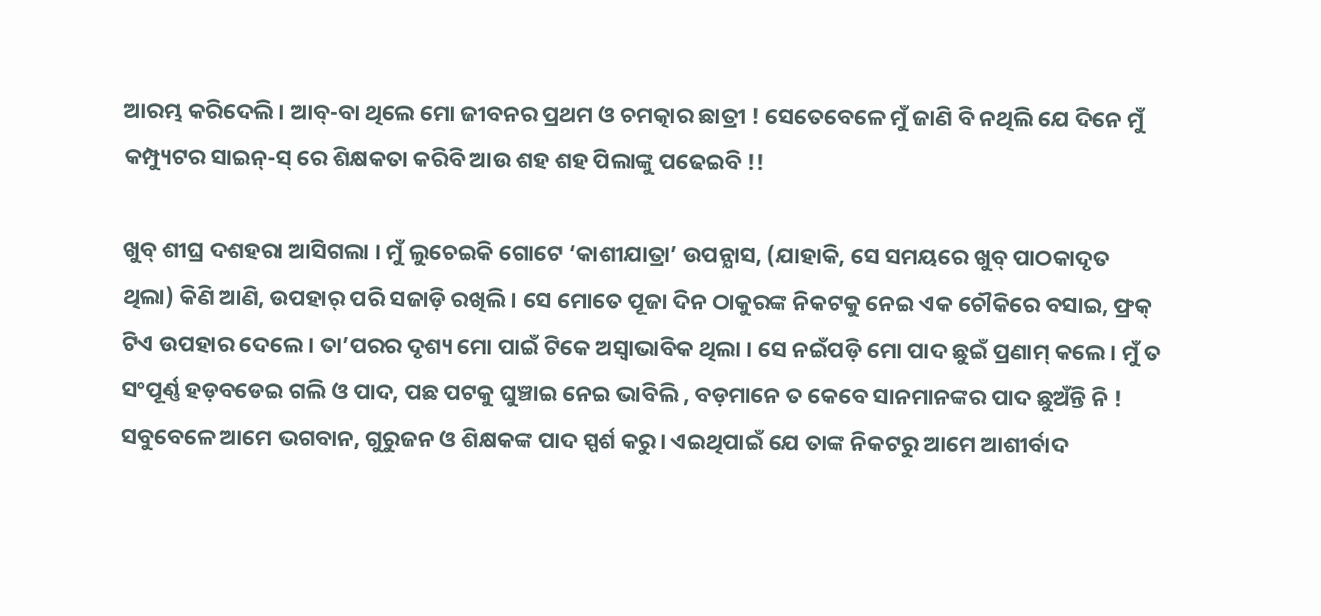ଆରମ୍ଭ କରିଦେଲି । ଆବ୍-ବା ଥିଲେ ମୋ ଜୀବନର ପ୍ରଥମ ଓ ଚମତ୍କାର ଛାତ୍ରୀ ! ସେତେବେଳେ ମୁଁ ଜାଣି ବି ନଥିଲି ଯେ ଦିନେ ମୁଁ କମ୍ପ୍ୟୁଟର ସାଇନ୍-ସ୍ ରେ ଶିକ୍ଷକତା କରିବି ଆଉ ଶହ ଶହ ପିଲାଙ୍କୁ ପଢେଇବି !!

ଖୁବ୍ ଶୀଘ୍ର ଦଶହରା ଆସିଗଲା । ମୁଁ ଲୁଚେଇକି ଗୋଟେ ‘କାଶୀଯାତ୍ରା’ ଉପନ୍ଯାସ, (ଯାହାକି, ସେ ସମୟରେ ଖୁବ୍ ପାଠକାଦୃତ ଥିଲା) କିଣି ଆଣି, ଉପହାର୍ ପରି ସଜାଡ଼ି ରଖିଲି । ସେ ମୋତେ ପୂଜା ଦିନ ଠାକୁରଙ୍କ ନିକଟକୁ ନେଇ ଏକ ଚୌକିରେ ବସାଇ, ଫ୍ରକ୍ ଟିଏ ଉପହାର ଦେଲେ । ତା’ପରର ଦୃଶ୍ୟ ମୋ ପାଇଁ ଟିକେ ଅସ୍ବାଭାବିକ ଥିଲା । ସେ ନଇଁପଡ଼ି ମୋ ପାଦ ଛୁଇଁ ପ୍ରଣାମ୍ କଲେ । ମୁଁ ତ ସଂପୂର୍ଣ୍ଣ ହଡ଼ବଡେଇ ଗଲି ଓ ପାଦ, ପଛ ପଟକୁ ଘୁଞ୍ଚାଇ ନେଇ ଭାବିଲି , ବଡ଼ମାନେ ତ କେବେ ସାନମାନଙ୍କର ପାଦ ଛୁଅଁନ୍ତି ନି ! ସବୁବେଳେ ଆମେ ଭଗବାନ, ଗୁରୁଜନ ଓ ଶିକ୍ଷକଙ୍କ ପାଦ ସ୍ପର୍ଶ କରୁ। ଏଇଥିପାଇଁ ଯେ ତାଙ୍କ ନିକଟରୁ ଆମେ ଆଶୀର୍ବାଦ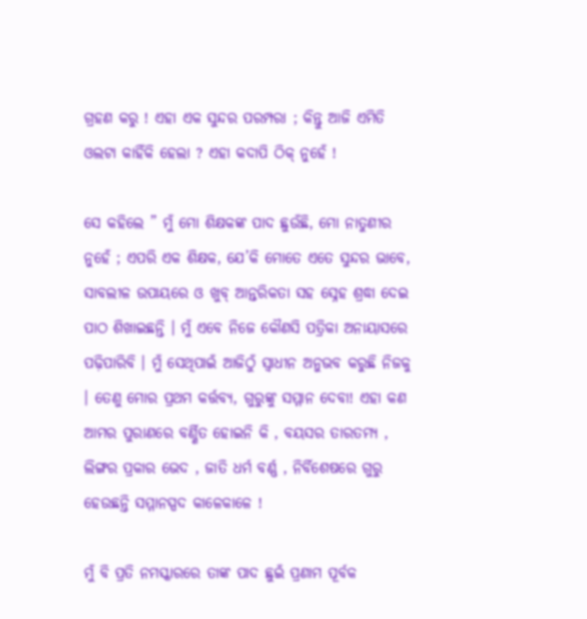ଗ୍ରହଣ କରୁ ! ଏହା ଏକ ସୁନ୍ଦର ପରମ୍ପରା ; କିନ୍ତୁ ଆଜି ଏମିତି ଓଲଟା କାହିଁକି ହେଲା ? ଏହା କଦାପି ଠିକ୍ ନୁହେଁ !

ସେ କହିଲେ ” ମୁଁ ମୋ ଶିକ୍ଷକଙ୍କ ପାଦ ଛୁଉଁଛି, ମୋ ନାତୁଣୀର ନୁହେଁ ; ଏପରି ଏକ ଶିକ୍ଷକ, ଯେ’କି ମୋତେ ଏତେ ସୁନ୍ଦର ଭାବେ, ସାବଲୀଳ ଉପାୟରେ ଓ ଖୁବ୍ ଆନ୍ତରିକତା ସହ ସ୍ନେହ ଶ୍ରଦ୍ଧା ଦେଇ ପାଠ ଶିଖାଇଛନ୍ତି । ମୁଁ ଏବେ ନିଜେ କୌଣସି ପତ୍ରିକା ଅନାୟାସରେ ପଢ଼ିପାରିବି । ମୁଁ ସେଥିପାଇଁ ଆଜିଠୁଁ ସ୍ବାଧୀନ ଅନୁଭବ କରୁଛି ନିଜକୁ । ତେଣୁ ମୋର ପ୍ରଥମ କର୍ତ୍ତବ୍ୟ, ଗୁରୁଙ୍କୁ ସମ୍ମାନ ଦେବା! ଏହା କଣ ଆମର ପୁରାଣରେ ବର୍ଣ୍ଣିତ ହୋଇନି କି , ବୟସର ତାରତମ୍ୟ , ଲିଙ୍ଗର ପ୍ରକାର ଭେଦ , ଜାତି ଧର୍ମ ବର୍ଣ୍ଣ , ନିର୍ବିଶେଷରେ ଗୁରୁ ହେଉଛନ୍ତି ସମ୍ମାନସ୍ପଦ କାଳେକାଳେ !

ମୁଁ ବି ପ୍ରତି ନମସ୍କାରରେ ତାଙ୍କ ପାଦ ଛୁଇଁ ପ୍ରଣାମ ପୂର୍ବକ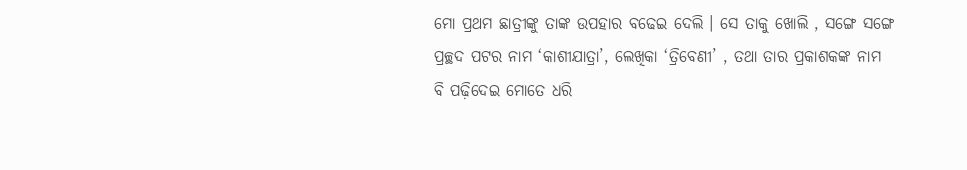ମୋ ପ୍ରଥମ ଛାତ୍ରୀଙ୍କୁ ତାଙ୍କ ଉପହାର ବଢେଇ ଦେଲି । ସେ ତାକୁ ଖୋଲି , ସଙ୍ଗେ ସଙ୍ଗେ ପ୍ରଚ୍ଛଦ ପଟର ନାମ ‘କାଶୀଯାତ୍ରା’, ଲେଖିକା ‘ତ୍ରିବେଣୀ’ , ତଥା ତାର ପ୍ରକାଶକଙ୍କ ନାମ ବି ପଢ଼ିଦେଇ ମୋତେ ଧରି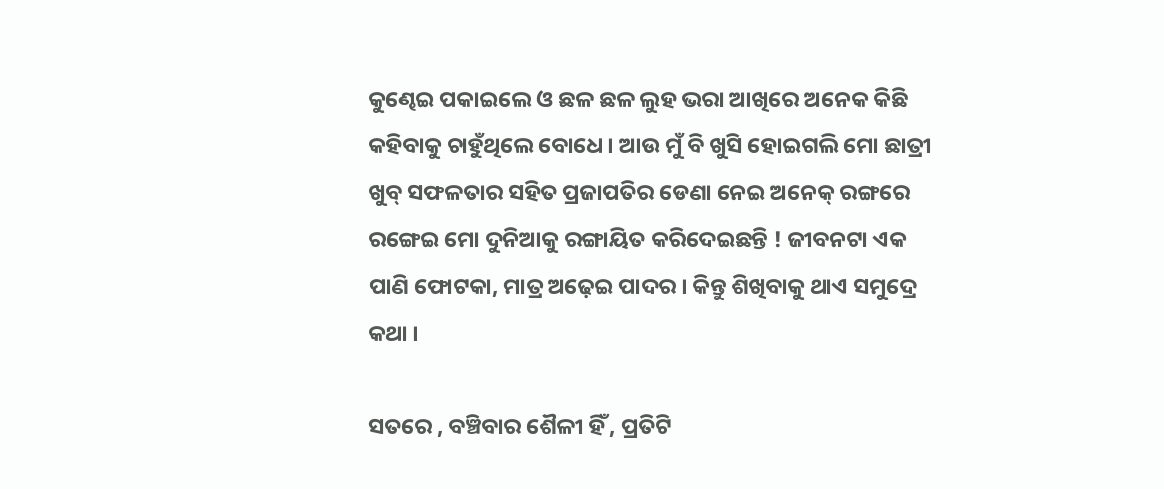କୁଣ୍ଢେଇ ପକାଇଲେ ଓ ଛଳ ଛଳ ଲୁହ ଭରା ଆଖିରେ ଅନେକ କିଛି କହିବାକୁ ଚାହୁଁଥିଲେ ବୋଧେ । ଆଉ ମୁଁ ବି ଖୁସି ହୋଇଗଲି ମୋ ଛାତ୍ରୀ ଖୁବ୍ ସଫଳତାର ସହିତ ପ୍ରଜାପତିର ଡେଣା ନେଇ ଅନେକ୍ ରଙ୍ଗରେ ରଙ୍ଗେଇ ମୋ ଦୁନିଆକୁ ରଙ୍ଗାୟିତ କରିଦେଇଛନ୍ତି ! ଜୀବନଟା ଏକ ପାଣି ଫୋଟକା, ମାତ୍ର ଅଢ଼େଇ ପାଦର । କିନ୍ତୁ ଶିଖିବାକୁ ଥାଏ ସମୁଦ୍ରେ କଥା ।

ସତରେ , ବଞ୍ଚିବାର ଶୈଳୀ ହିଁ , ପ୍ରତିଟି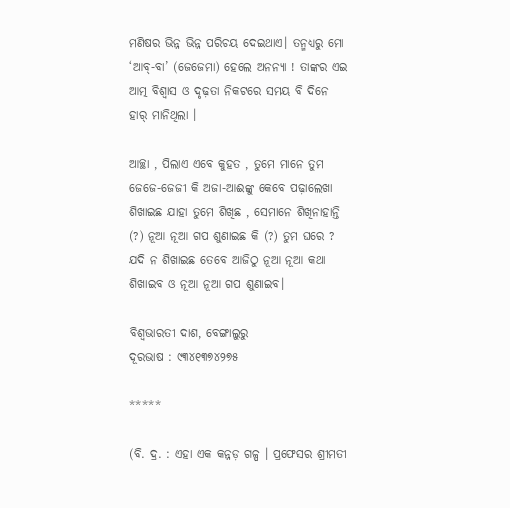ମଣିଷର ଭିନ୍ନ ଭିନ୍ନ ପରିଚୟ ଦେଇଥାଏ। ତନ୍ମଧ୍ୟରୁ ମୋ ‘ଆବ୍-ବା’ (ଜେଜେମା) ହେଲେ ଅନନ୍ୟା ! ତାଙ୍କର ଏଇ ଆତ୍ମ ବିଶ୍ୱାସ ଓ ଦୃଢ଼ତା ନିକଟରେ ସମୟ ବି ଦିନେ ହାର୍ ମାନିଥିଲା ।

ଆଚ୍ଛା , ପିଲାଏ ଏବେ କୁହତ , ତୁମେ ମାନେ ତୁମ ଜେଜେ-ଜେଜୀ କି ଅଜା-ଆଈଙ୍କୁ କେବେ ପଢ଼ାଲେଖା ଶିଖାଇଛ ଯାହା ତୁମେ ଶିଖିଛ , ସେମାନେ ଶିଖିନାହାନ୍ତି (?) ନୂଆ ନୂଆ ଗପ ଶୁଣାଇଛ କି (?) ତୁମ ଘରେ ? ଯଦି ନ ଶିଖାଇଛ ତେବେ ଆଜିଠୁ ନୂଆ ନୂଆ କଥା ଶିଖାଇବ ଓ ନୂଆ ନୂଆ ଗପ ଶୁଣାଇବ।

ବିଶ୍ବଭାରତୀ ଦାଶ, ବେଙ୍ଗାଲୁରୁ
ଦୂରଭାଷ : ୯୩୪୧୩୭୪୨୭୫

*****

(ବି. ଦ୍ର. : ଏହା ଏକ କନ୍ନଡ଼ ଗଳ୍ପ । ପ୍ରଫେସର ଶ୍ରୀମତୀ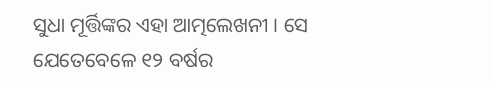ସୁଧା ମୂର୍ତ୍ତିଙ୍କର ଏହା ଆତ୍ମଲେଖନୀ । ସେ ଯେତେବେଳେ ୧୨ ବର୍ଷର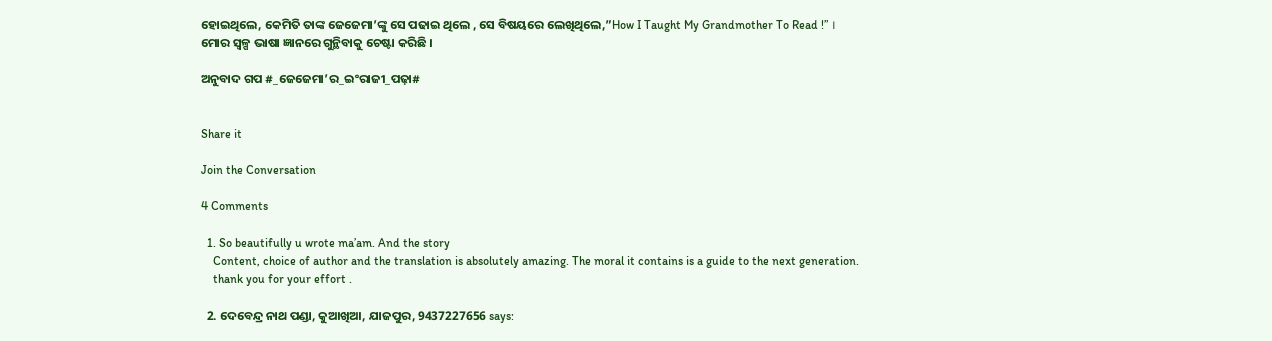ହୋଇଥିଲେ, କେମିତି ତାଙ୍କ ଜେଜେମା’ଙ୍କୁ ସେ ପଢାଇ ଥିଲେ , ସେ ବିଷୟରେ ଲେଖିଥିଲେ,”How I Taught My Grandmother To Read !” । ମୋର ସ୍ଵଳ୍ପ ଭାଷା ଜ୍ଞାନରେ ଗୁନ୍ଥିବାକୁ ଚେଷ୍ଟା କରିଛି ।

ଅନୁବାଦ ଗପ #_ଜେଜେମା’ର_ଇଂରାଜୀ_ପଢ଼ା#


Share it

Join the Conversation

4 Comments

  1. So beautifully u wrote ma’am. And the story
    Content, choice of author and the translation is absolutely amazing. The moral it contains is a guide to the next generation.
    thank you for your effort .

  2. ଦେବେନ୍ଦ୍ର ନାଥ ପଣ୍ଡା, କୁଆଖିଆ, ଯାଜପୁର, 9437227656 says: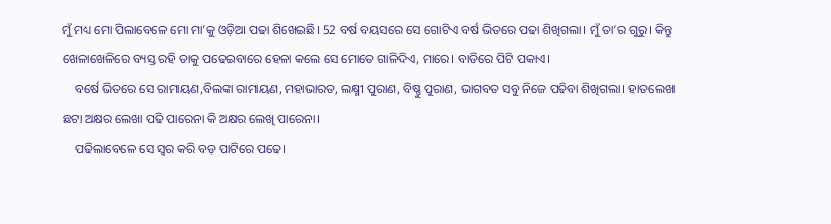ମୁଁ ମଧ୍ୟ ମୋ ପିଲାବେଳେ ମୋ ମା’କୁ ଓଡ଼ିଆ ପଢା ଶିଖେଇଛି। 52 ବର୍ଷ ବୟସରେ ସେ ଗୋଟିଏ ବର୍ଷ ଭିତରେ ପଢା ଶିଖିଗଲା। ମୁଁ ତା’ର ଗୁରୁ। କିନ୍ତୁ ଖେଳାଖେଳିରେ ବ୍ୟସ୍ତ ରହି ତାକୁ ପଢେଇବାରେ ହେଳା କଲେ ସେ ମୋତେ ଗାଳିଦିଏ, ମାରେ। ବାଡିରେ ପିଟି ପକାଏ।
    ବର୍ଷେ ଭିତରେ ସେ ରାମାୟଣ,ବିଲଙ୍କା ରାମାୟଣ, ମହାଭାରତ, ଲକ୍ଷ୍ମୀ ପୁରାଣ, ବିଷ୍ଣୁ ପୁରାଣ, ଭାଗବତ ସବୁ ନିଜେ ପଢିବା ଶିଖିଗଲା। ହାତଲେଖା ଛଟା ଅକ୍ଷର ଲେଖା ପଢି ପାରେନା କି ଅକ୍ଷର ଲେଖି ପାରେନା।
    ପଢିଲାବେଳେ ସେ ସ୍ଵର କରି ବଡ଼ ପାଟିରେ ପଢେ।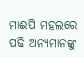ମାଈପି ମହଲରେ ପଢି ଅନ୍ୟମାନଙ୍କୁ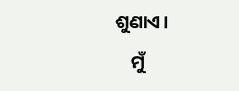ଶୁଣାଏ।
    ମୁଁ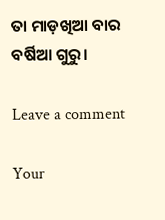ତା ମାଡ଼ଖିଆ ବାର ବର୍ଷିଆ ଗୁରୁ।

Leave a comment

Your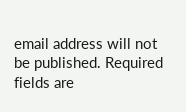email address will not be published. Required fields are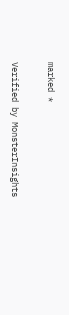marked *

Verified by MonsterInsights